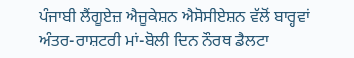ਪੰਜਾਬੀ ਲੈਂਗੂਏਜ਼ ਐਜੂਕੇਸ਼ਨ ਐਸੋਸੀਏਸ਼ਨ ਵੱਲੋਂ ਬਾਰ੍ਹਵਾਂ
ਅੰਤਰ-ਰਾਸ਼ਟਰੀ ਮਾਂ-ਬੋਲੀ ਦਿਨ ਨੌਰਥ ਡੈਲਟਾ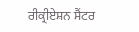ਰੀਕ੍ਰੀਏਸ਼ਨ ਸੈਂਟਰ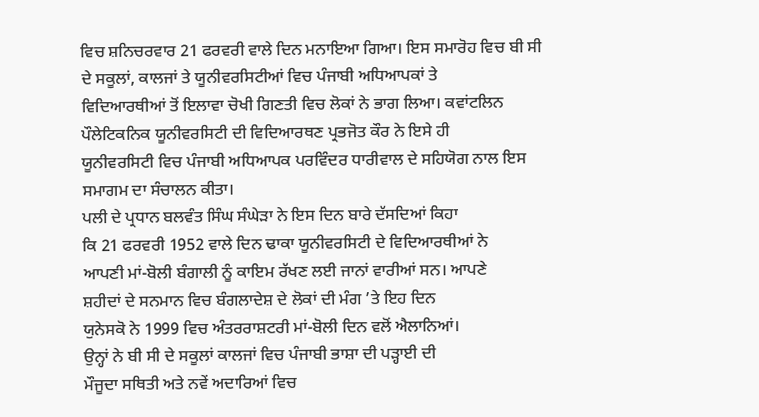ਵਿਚ ਸ਼ਨਿਚਰਵਾਰ 21 ਫਰਵਰੀ ਵਾਲੇ ਦਿਨ ਮਨਾਇਆ ਗਿਆ। ਇਸ ਸਮਾਰੋਹ ਵਿਚ ਬੀ ਸੀ
ਦੇ ਸਕੂਲਾਂ, ਕਾਲਜਾਂ ਤੇ ਯੂਨੀਵਰਸਿਟੀਆਂ ਵਿਚ ਪੰਜਾਬੀ ਅਧਿਆਪਕਾਂ ਤੇ
ਵਿਦਿਆਰਥੀਆਂ ਤੋਂ ਇਲਾਵਾ ਚੋਖੀ ਗਿਣਤੀ ਵਿਚ ਲੋਕਾਂ ਨੇ ਭਾਗ ਲਿਆ। ਕਵਾਂਟਲਿਨ
ਪੌਲੇਟਿਕਨਿਕ ਯੂਨੀਵਰਸਿਟੀ ਦੀ ਵਿਦਿਆਰਥਣ ਪ੍ਰਭਜੋਤ ਕੌਰ ਨੇ ਇਸੇ ਹੀ
ਯੂਨੀਵਰਸਿਟੀ ਵਿਚ ਪੰਜਾਬੀ ਅਧਿਆਪਕ ਪਰਵਿੰਦਰ ਧਾਰੀਵਾਲ ਦੇ ਸਹਿਯੋਗ ਨਾਲ ਇਸ
ਸਮਾਗਮ ਦਾ ਸੰਚਾਲਨ ਕੀਤਾ।
ਪਲੀ ਦੇ ਪ੍ਰਧਾਨ ਬਲਵੰਤ ਸਿੰਘ ਸੰਘੇੜਾ ਨੇ ਇਸ ਦਿਨ ਬਾਰੇ ਦੱਸਦਿਆਂ ਕਿਹਾ
ਕਿ 21 ਫਰਵਰੀ 1952 ਵਾਲੇ ਦਿਨ ਢਾਕਾ ਯੂਨੀਵਰਸਿਟੀ ਦੇ ਵਿਦਿਆਰਥੀਆਂ ਨੇ
ਆਪਣੀ ਮਾਂ-ਬੋਲੀ ਬੰਗਾਲੀ ਨੂੰ ਕਾਇਮ ਰੱਖਣ ਲਈ ਜਾਨਾਂ ਵਾਰੀਆਂ ਸਨ। ਆਪਣੇ
ਸ਼ਹੀਦਾਂ ਦੇ ਸਨਮਾਨ ਵਿਚ ਬੰਗਲਾਦੇਸ਼ ਦੇ ਲੋਕਾਂ ਦੀ ਮੰਗ ’ਤੇ ਇਹ ਦਿਨ
ਯੁਨੇਸਕੋ ਨੇ 1999 ਵਿਚ ਅੰਤਰਰਾਸ਼ਟਰੀ ਮਾਂ-ਬੋਲੀ ਦਿਨ ਵਲੋਂ ਐਲਾਨਿਆਂ।
ਉਨ੍ਹਾਂ ਨੇ ਬੀ ਸੀ ਦੇ ਸਕੂਲਾਂ ਕਾਲਜਾਂ ਵਿਚ ਪੰਜਾਬੀ ਭਾਸ਼ਾ ਦੀ ਪੜ੍ਹਾਈ ਦੀ
ਮੌਜੂਦਾ ਸਥਿਤੀ ਅਤੇ ਨਵੇਂ ਅਦਾਰਿਆਂ ਵਿਚ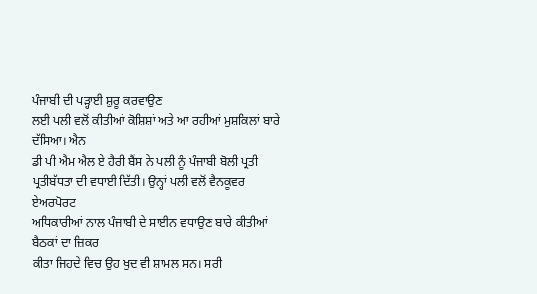ਪੰਜਾਬੀ ਦੀ ਪੜ੍ਹਾਈ ਸ਼ੁਰੂ ਕਰਵਾਉਣ
ਲਈ ਪਲੀ ਵਲੋਂ ਕੀਤੀਆਂ ਕੋਸ਼ਿਸ਼ਾਂ ਅਤੇ ਆ ਰਹੀਆਂ ਮੁਸ਼ਕਿਲਾਂ ਬਾਰੇ ਦੱਸਿਆ। ਐਨ
ਡੀ ਪੀ ਐਮ ਐਲ ਏ ਹੈਰੀ ਬੈਂਸ ਨੇ ਪਲੀ ਨੂੰ ਪੰਜਾਬੀ ਬੋਲੀ ਪ੍ਰਤੀ
ਪ੍ਰਤੀਬੱਧਤਾ ਦੀ ਵਧਾਈ ਦਿੱਤੀ। ਉਨ੍ਹਾਂ ਪਲੀ ਵਲੋਂ ਵੈਨਕੂਵਰ ਏਅਰਪੋਰਟ
ਅਧਿਕਾਰੀਆਂ ਨਾਲ ਪੰਜਾਬੀ ਦੇ ਸਾਈਨ ਵਧਾਉਣ ਬਾਰੇ ਕੀਤੀਆਂ ਬੈਠਕਾਂ ਦਾ ਜ਼ਿਕਰ
ਕੀਤਾ ਜਿਹਦੇ ਵਿਚ ਉਹ ਖੁਦ ਵੀ ਸ਼ਾਮਲ ਸਨ। ਸਰੀ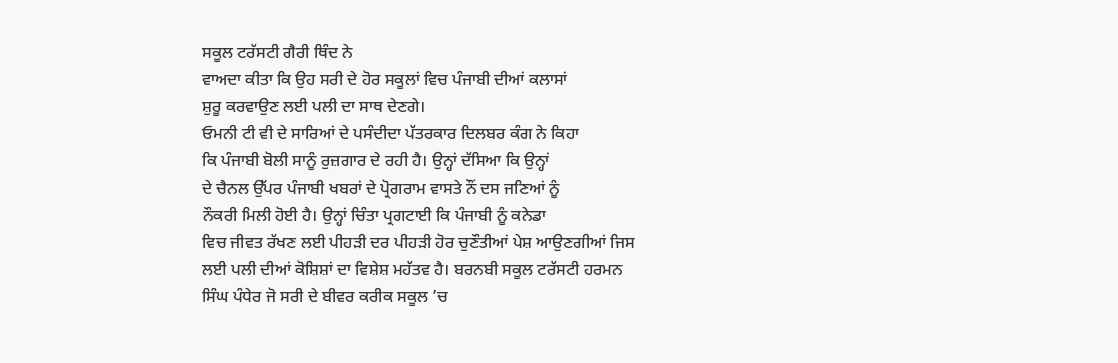ਸਕੂਲ ਟਰੱਸਟੀ ਗੈਰੀ ਥਿੰਦ ਨੇ
ਵਾਅਦਾ ਕੀਤਾ ਕਿ ਉਹ ਸਰੀ ਦੇ ਹੋਰ ਸਕੂਲਾਂ ਵਿਚ ਪੰਜਾਬੀ ਦੀਆਂ ਕਲਾਸਾਂ
ਸ਼ੁਰੂ ਕਰਵਾਉਣ ਲਈ ਪਲੀ ਦਾ ਸਾਥ ਦੇਣਗੇ।
ਓਮਨੀ ਟੀ ਵੀ ਦੇ ਸਾਰਿਆਂ ਦੇ ਪਸੰਦੀਦਾ ਪੱਤਰਕਾਰ ਦਿਲਬਰ ਕੰਗ ਨੇ ਕਿਹਾ
ਕਿ ਪੰਜਾਬੀ ਬੋਲੀ ਸਾਨੂੰ ਰੁਜ਼ਗਾਰ ਦੇ ਰਹੀ ਹੈ। ਉਨ੍ਹਾਂ ਦੱਸਿਆ ਕਿ ਉਨ੍ਹਾਂ
ਦੇ ਚੈਨਲ ਉੱਪਰ ਪੰਜਾਬੀ ਖਬਰਾਂ ਦੇ ਪ੍ਰੋਗਰਾਮ ਵਾਸਤੇ ਨੌਂ ਦਸ ਜਣਿਆਂ ਨੂੰ
ਨੌਕਰੀ ਮਿਲੀ ਹੋਈ ਹੈ। ਉਨ੍ਹਾਂ ਚਿੰਤਾ ਪ੍ਰਗਟਾਈ ਕਿ ਪੰਜਾਬੀ ਨੂੰ ਕਨੇਡਾ
ਵਿਚ ਜੀਵਤ ਰੱਖਣ ਲਈ ਪੀਹੜੀ ਦਰ ਪੀਹੜੀ ਹੋਰ ਚੁਣੌਤੀਆਂ ਪੇਸ਼ ਆਉਣਗੀਆਂ ਜਿਸ
ਲਈ ਪਲੀ ਦੀਆਂ ਕੋਸ਼ਿਸ਼ਾਂ ਦਾ ਵਿਸ਼ੇਸ਼ ਮਹੱਤਵ ਹੈ। ਬਰਨਬੀ ਸਕੂਲ ਟਰੱਸਟੀ ਹਰਮਨ
ਸਿੰਘ ਪੰਧੇਰ ਜੋ ਸਰੀ ਦੇ ਬੀਵਰ ਕਰੀਕ ਸਕੂਲ ’ਚ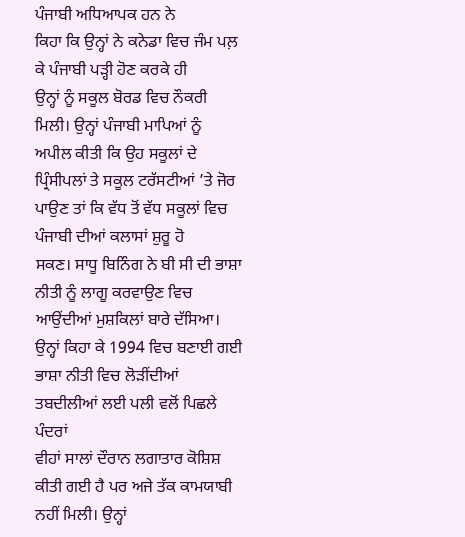ਪੰਜਾਬੀ ਅਧਿਆਪਕ ਹਨ ਨੇ
ਕਿਹਾ ਕਿ ਉਨ੍ਹਾਂ ਨੇ ਕਨੇਡਾ ਵਿਚ ਜੰਮ ਪਲ਼ ਕੇ ਪੰਜਾਬੀ ਪੜ੍ਹੀ ਹੋਣ ਕਰਕੇ ਹੀ
ਉਨ੍ਹਾਂ ਨੂੰ ਸਕੂਲ ਬੋਰਡ ਵਿਚ ਨੌਕਰੀ ਮਿਲੀ। ਉਨ੍ਹਾਂ ਪੰਜਾਬੀ ਮਾਪਿਆਂ ਨੂੰ
ਅਪੀਲ ਕੀਤੀ ਕਿ ਉਹ ਸਕੂਲਾਂ ਦੇ ਪ੍ਰਿੰਸੀਪਲਾਂ ਤੇ ਸਕੂਲ ਟਰੱਸਟੀਆਂ ’ਤੇ ਜੋਰ
ਪਾਉਣ ਤਾਂ ਕਿ ਵੱਧ ਤੋਂ ਵੱਧ ਸਕੂਲਾਂ ਵਿਚ ਪੰਜਾਬੀ ਦੀਆਂ ਕਲਾਸਾਂ ਸ਼ੁਰੂ ਹੋ
ਸਕਣ। ਸਾਧੂ ਬਿਨਿੰਗ ਨੇ ਬੀ ਸੀ ਦੀ ਭਾਸ਼ਾ ਨੀਤੀ ਨੂੰ ਲਾਗੂ ਕਰਵਾਉਣ ਵਿਚ
ਆਉਂਦੀਆਂ ਮੁਸ਼ਕਿਲਾਂ ਬਾਰੇ ਦੱਸਿਆ। ਉਨ੍ਹਾਂ ਕਿਹਾ ਕੇ 1994 ਵਿਚ ਬਣਾਈ ਗਈ
ਭਾਸ਼ਾ ਨੀਤੀ ਵਿਚ ਲੋੜੀਂਦੀਆਂ ਤਬਦੀਲੀਆਂ ਲਈ ਪਲੀ ਵਲੋਂ ਪਿਛਲੇ ਪੰਦਰਾਂ
ਵੀਹਾਂ ਸਾਲਾਂ ਦੌਰਾਨ ਲਗਾਤਾਰ ਕੋਸ਼ਿਸ਼ ਕੀਤੀ ਗਈ ਹੈ ਪਰ ਅਜੇ ਤੱਕ ਕਾਮਯਾਬੀ
ਨਹੀਂ ਮਿਲੀ। ਉਨ੍ਹਾਂ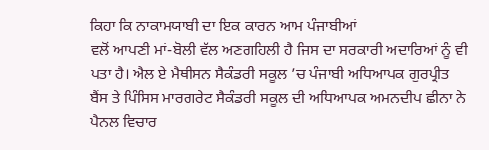ਕਿਹਾ ਕਿ ਨਾਕਾਮਯਾਬੀ ਦਾ ਇਕ ਕਾਰਨ ਆਮ ਪੰਜਾਬੀਆਂ
ਵਲੋਂ ਆਪਣੀ ਮਾਂ-ਬੋਲੀ ਵੱਲ ਅਣਗਹਿਲੀ ਹੈ ਜਿਸ ਦਾ ਸਰਕਾਰੀ ਅਦਾਰਿਆਂ ਨੂੰ ਵੀ
ਪਤਾ ਹੈ। ਐਲ ਏ ਮੈਥੀਸਨ ਸੈਕੰਡਰੀ ਸਕੂਲ ’ਚ ਪੰਜਾਬੀ ਅਧਿਆਪਕ ਗੁਰਪ੍ਰੀਤ
ਬੈਂਸ ਤੇ ਪਿੰਸਿਸ ਮਾਰਗਰੇਟ ਸੈਕੰਡਰੀ ਸਕੂਲ ਦੀ ਅਧਿਆਪਕ ਅਮਨਦੀਪ ਛੀਨਾ ਨੇ
ਪੈਨਲ ਵਿਚਾਰ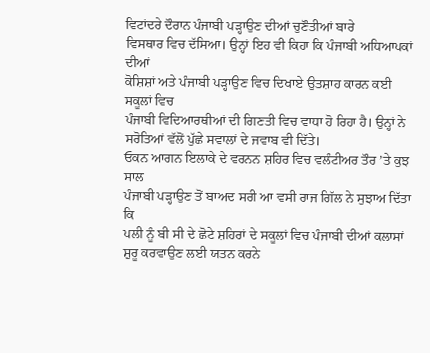ਵਿਟਾਂਦਰੇ ਦੌਰਾਨ ਪੰਜਾਬੀ ਪੜ੍ਹਾਉਣ ਦੀਆਂ ਚੁਣੌਤੀਆਂ ਬਾਰੇ
ਵਿਸਥਾਰ ਵਿਚ ਦੱਸਿਆ। ਉਨ੍ਹਾਂ ਇਹ ਵੀ ਕਿਹਾ ਕਿ ਪੰਜਾਬੀ ਅਧਿਆਪਕਾਂ ਦੀਆਂ
ਕੋਸ਼ਿਸ਼ਾਂ ਅਤੇ ਪੰਜਾਬੀ ਪੜ੍ਹਾਉਣ ਵਿਚ ਦਿਖਾਏ ਉਤਸ਼ਾਹ ਕਾਰਨ ਕਈ ਸਕੂਲਾਂ ਵਿਚ
ਪੰਜਾਬੀ ਵਿਦਿਆਰਥੀਆਂ ਦੀ ਗਿਣਤੀ ਵਿਚ ਵਾਧਾ ਹੋ ਰਿਹਾ ਹੈ। ਉਨ੍ਹਾਂ ਨੇ
ਸਰੋਤਿਆਂ ਵੱਲੋਂ ਪੁੱਛੇ ਸਵਾਲਾਂ ਦੇ ਜਵਾਬ ਵੀ ਦਿੱਤੇ।
ਓਕਨ ਆਗਨ ਇਲਾਕੇ ਦੇ ਵਰਨਨ ਸ਼ਹਿਰ ਵਿਚ ਵਲੰਟੀਅਰ ਤੌਰ ’ਤੇ ਕੁਝ ਸਾਲ
ਪੰਜਾਬੀ ਪੜ੍ਹਾਉਣ ਤੋਂ ਬਾਅਦ ਸਰੀ ਆ ਵਸੀ ਰਾਜ ਗਿੱਲ ਨੇ ਸੁਝਾਅ ਦਿੱਤਾ ਕਿ
ਪਲੀ ਨੂੰ ਬੀ ਸੀ ਦੇ ਛੋਟੇ ਸ਼ਹਿਰਾਂ ਦੇ ਸਕੂਲਾਂ ਵਿਚ ਪੰਜਾਬੀ ਦੀਆਂ ਕਲਾਸਾਂ
ਸ਼ੁਰੂ ਕਰਵਾਉਣ ਲਈ ਯਤਨ ਕਰਨੇ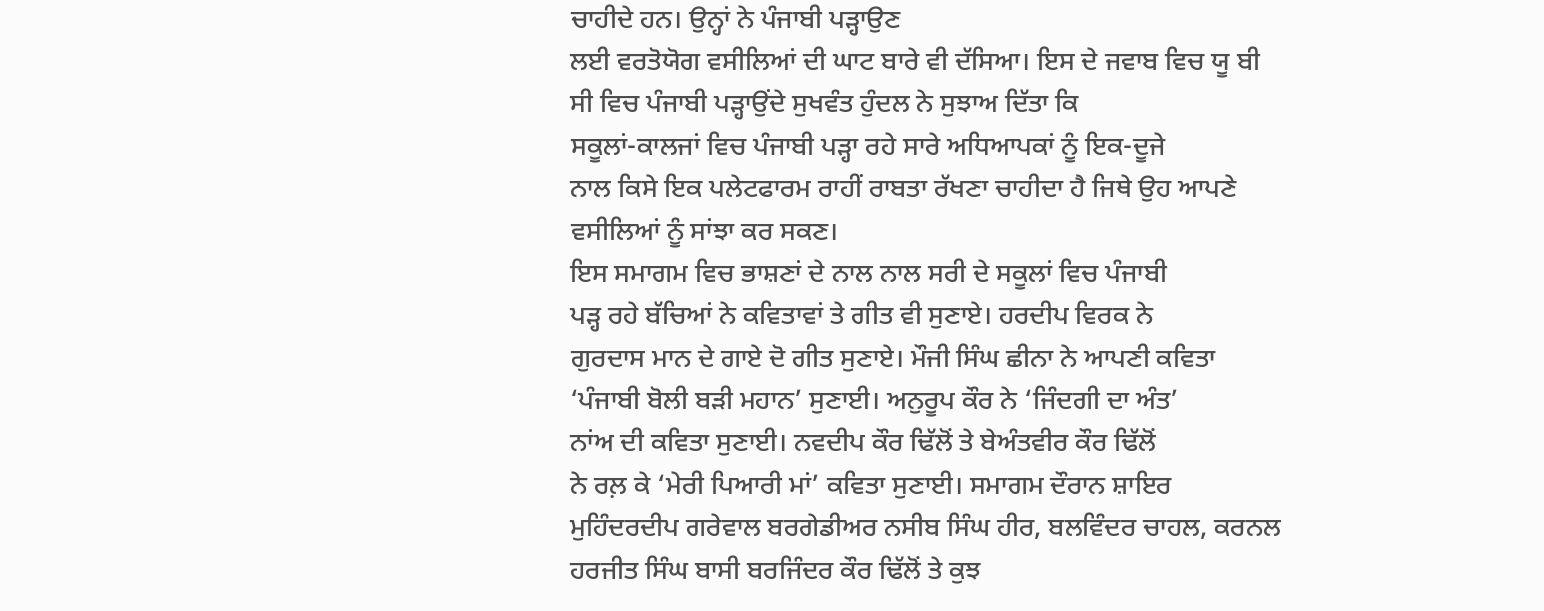ਚਾਹੀਦੇ ਹਨ। ਉਨ੍ਹਾਂ ਨੇ ਪੰਜਾਬੀ ਪੜ੍ਹਾਉਣ
ਲਈ ਵਰਤੋਯੋਗ ਵਸੀਲਿਆਂ ਦੀ ਘਾਟ ਬਾਰੇ ਵੀ ਦੱਸਿਆ। ਇਸ ਦੇ ਜਵਾਬ ਵਿਚ ਯੂ ਬੀ
ਸੀ ਵਿਚ ਪੰਜਾਬੀ ਪੜ੍ਹਾਉਂਦੇ ਸੁਖਵੰਤ ਹੁੰਦਲ ਨੇ ਸੁਝਾਅ ਦਿੱਤਾ ਕਿ
ਸਕੂਲਾਂ-ਕਾਲਜਾਂ ਵਿਚ ਪੰਜਾਬੀ ਪੜ੍ਹਾ ਰਹੇ ਸਾਰੇ ਅਧਿਆਪਕਾਂ ਨੂੰ ਇਕ-ਦੂਜੇ
ਨਾਲ ਕਿਸੇ ਇਕ ਪਲੇਟਫਾਰਮ ਰਾਹੀਂ ਰਾਬਤਾ ਰੱਖਣਾ ਚਾਹੀਦਾ ਹੈ ਜਿਥੇ ਉਹ ਆਪਣੇ
ਵਸੀਲਿਆਂ ਨੂੰ ਸਾਂਝਾ ਕਰ ਸਕਣ।
ਇਸ ਸਮਾਗਮ ਵਿਚ ਭਾਸ਼ਣਾਂ ਦੇ ਨਾਲ ਨਾਲ ਸਰੀ ਦੇ ਸਕੂਲਾਂ ਵਿਚ ਪੰਜਾਬੀ
ਪੜ੍ਹ ਰਹੇ ਬੱਚਿਆਂ ਨੇ ਕਵਿਤਾਵਾਂ ਤੇ ਗੀਤ ਵੀ ਸੁਣਾਏ। ਹਰਦੀਪ ਵਿਰਕ ਨੇ
ਗੁਰਦਾਸ ਮਾਨ ਦੇ ਗਾਏ ਦੋ ਗੀਤ ਸੁਣਾਏ। ਮੌਜੀ ਸਿੰਘ ਛੀਨਾ ਨੇ ਆਪਣੀ ਕਵਿਤਾ
‘ਪੰਜਾਬੀ ਬੋਲੀ ਬੜੀ ਮਹਾਨ’ ਸੁਣਾਈ। ਅਨੁਰੂਪ ਕੌਰ ਨੇ ‘ਜਿੰਦਗੀ ਦਾ ਅੰਤ’
ਨਾਂਅ ਦੀ ਕਵਿਤਾ ਸੁਣਾਈ। ਨਵਦੀਪ ਕੌਰ ਢਿੱਲੋਂ ਤੇ ਬੇਅੰਤਵੀਰ ਕੌਰ ਢਿੱਲੋਂ
ਨੇ ਰਲ਼ ਕੇ ‘ਮੇਰੀ ਪਿਆਰੀ ਮਾਂ’ ਕਵਿਤਾ ਸੁਣਾਈ। ਸਮਾਗਮ ਦੌਰਾਨ ਸ਼ਾਇਰ
ਮੁਹਿੰਦਰਦੀਪ ਗਰੇਵਾਲ ਬਰਗੇਡੀਅਰ ਨਸੀਬ ਸਿੰਘ ਹੀਰ, ਬਲਵਿੰਦਰ ਚਾਹਲ, ਕਰਨਲ
ਹਰਜੀਤ ਸਿੰਘ ਬਾਸੀ ਬਰਜਿੰਦਰ ਕੌਰ ਢਿੱਲੋਂ ਤੇ ਕੁਝ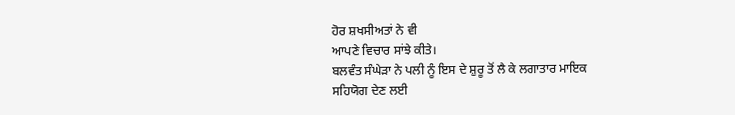ਹੋਰ ਸ਼ਖਸੀਅਤਾਂ ਨੇ ਵੀ
ਆਪਣੇ ਵਿਚਾਰ ਸਾਂਝੇ ਕੀਤੇ।
ਬਲਵੰਤ ਸੰਘੇੜਾ ਨੇ ਪਲੀ ਨੂੰ ਇਸ ਦੇ ਸ਼ੁਰੂ ਤੋਂ ਲੈ ਕੇ ਲਗਾਤਾਰ ਮਾਇਕ
ਸਹਿਯੋਗ ਦੇਣ ਲਈ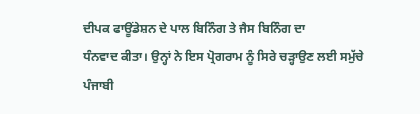ਦੀਪਕ ਫਾਊਂਡੇਸ਼ਨ ਦੇ ਪਾਲ ਬਿਨਿੰਗ ਤੇ ਜੈਸ ਬਿਨਿੰਗ ਦਾ
ਧੰਨਵਾਦ ਕੀਤਾ। ਉਨ੍ਹਾਂ ਨੇ ਇਸ ਪ੍ਰੋਗਰਾਮ ਨੂੰ ਸਿਰੇ ਚੜ੍ਹਾਉਣ ਲਈ ਸਮੁੱਚੇ
ਪੰਜਾਬੀ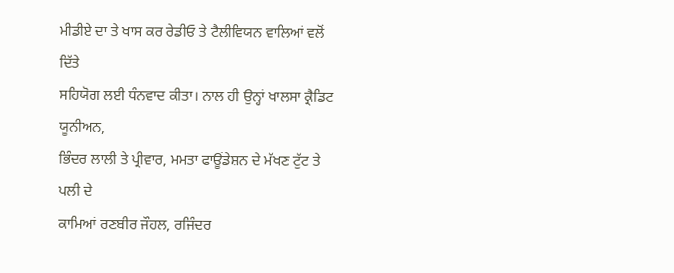ਮੀਡੀਏ ਦਾ ਤੇ ਖਾਸ ਕਰ ਰੇਡੀਓ ਤੇ ਟੈਲੀਵਿਯਨ ਵਾਲਿਆਂ ਵਲੋਂ ਦਿੱਤੇ
ਸਹਿਯੋਗ ਲਈ ਧੰਨਵਾਦ ਕੀਤਾ। ਨਾਲ ਹੀ ਉਨ੍ਹਾਂ ਖਾਲਸਾ ਕ੍ਰੈਡਿਟ ਯੂਨੀਅਨ,
ਭਿੰਦਰ ਲਾਲੀ ਤੇ ਪ੍ਰੀਵਾਰ, ਮਮਤਾ ਫਾਊਂਡੇਸ਼ਨ ਦੇ ਮੱਖਣ ਟੁੱਟ ਤੇ ਪਲੀ ਦੇ
ਕਾਮਿਆਂ ਰਣਬੀਰ ਜੌਹਲ, ਰਜਿੰਦਰ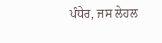ਪੰਧੇਰ, ਜਸ ਲੇਹਲ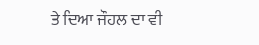ਤੇ ਦਿਆ ਜੌਹਲ ਦਾ ਵੀ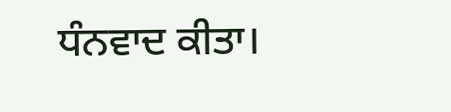ਧੰਨਵਾਦ ਕੀਤਾ।